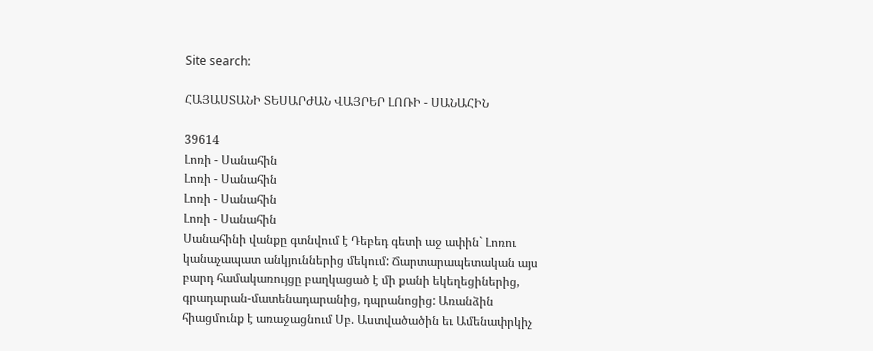Site search:

ՀԱՅԱՍՏԱՆԻ ՏԵՍԱՐԺԱՆ ՎԱՅՐԵՐ ԼՈՌԻ - ՍԱՆԱՀԻՆ

39614
Լոռի - Սանահին
Լոռի - Սանահին
Լոռի - Սանահին
Լոռի - Սանահին
Սանահինի վանքը գտնվում է Դեբեդ գետի աջ ափին` Լոռու կանաչապատ անկյուններից մեկում: Ճարտարապետական այս բարդ համակառույցը բաղկացած է մի քանի եկեղեցիներից, գրադարան-մատենադարանից, դպրանոցից: Առանձին հիացմունք է առաջացնում Սբ. Աստվածածին եւ Ամենափրկիչ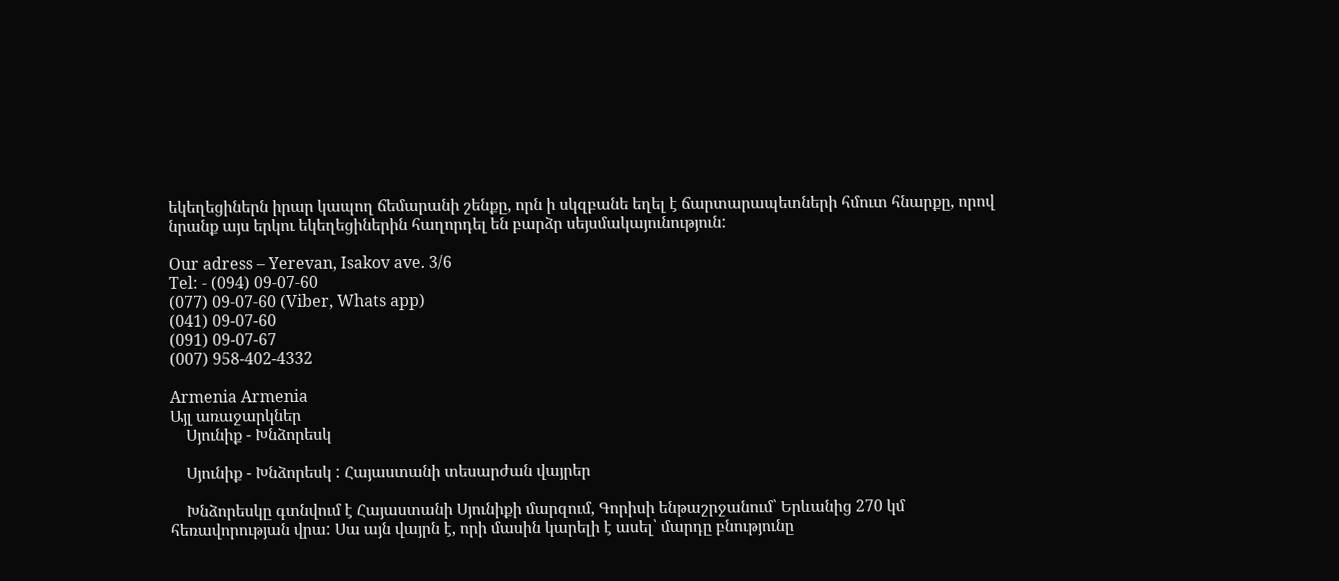եկեղեցիներն իրար կապող ճեմարանի շենքը, որն ի սկզբանե եղել է ճարտարապետների հմուտ հնարքը, որով նրանք այս երկու եկեղեցիներին հաղորդել են բարձր սեյսմակայունություն:

Our adress – Yerevan, Isakov ave. 3/6
Tel: - (094) 09-07-60
(077) 09-07-60 (Viber, Whats app)
(041) 09-07-60
(091) 09-07-67
(007) 958-402-4332

Armenia Armenia
Այլ առաջարկներ
    Սյունիք - Խնձորեսկ

    Սյունիք - Խնձորեսկ : Հայաստանի տեսարժան վայրեր

    Խնձորեսկը գտնվում է Հայաստանի Սյունիքի մարզում, Գորիսի ենթաշրջանում՝ Երևանից 270 կմ հեռավորության վրա: Սա այն վայրն է, որի մասին կարելի է ասել՝ մարդը բնությունը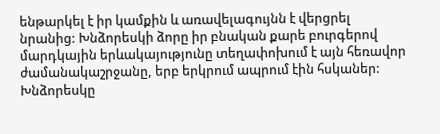ենթարկել է իր կամքին և առավելագույնն է վերցրել նրանից: Խնձորեսկի ձորը իր բնական քարե բուրգերով մարդկային երևակայությունը տեղափոխում է այն հեռավոր ժամանակաշրջանը, երբ երկրում ապրում էին հսկաներ: Խնձորեսկը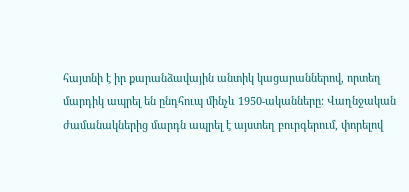հայտնի է իր քարանձավային անտիկ կացարաններով, որտեղ մարդիկ ապրել են ընդհուպ մինչև 1950-ականները: Վաղնջական ժամանակներից մարդն ապրել է այստեղ բուրգերում, փորելով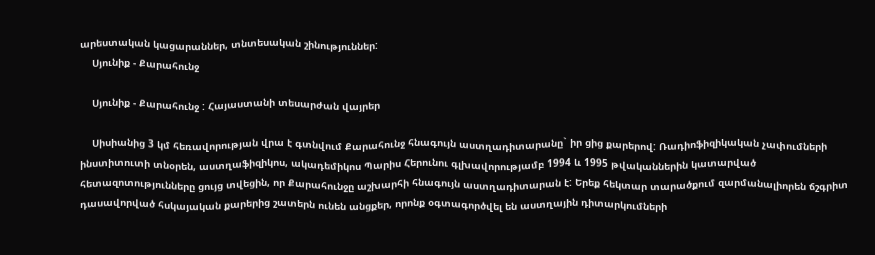արեստական կացարաններ, տնտեսական շինություններ:
    Սյունիք - Քարահունջ

    Սյունիք - Քարահունջ : Հայաստանի տեսարժան վայրեր

    Սիսիանից 3 կմ հեռավորության վրա է գտնվում Քարահունջ հնագույն աստղադիտարանը` իր ցից քարերով: Ռադիոֆիզիկական չափումների ինստիտուտի տնօրեն, աստղաֆիզիկոս, ակադեմիկոս Պարիս Հերունու գլխավորությամբ 1994 և 1995 թվականներին կատարված հետազոտությունները ցույց տվեցին, որ Քարահունջը աշխարհի հնագույն աստղադիտարան է: Երեք հեկտար տարածքում զարմանալիորեն ճշգրիտ դասավորված հսկայական քարերից շատերն ունեն անցքեր, որոնք օգտագործվել են աստղային դիտարկումների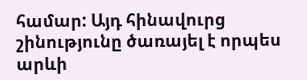համար: Այդ հինավուրց շինությունը ծառայել է որպես արևի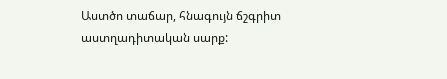Աստծո տաճար, հնագույն ճշգրիտ աստղադիտական սարք: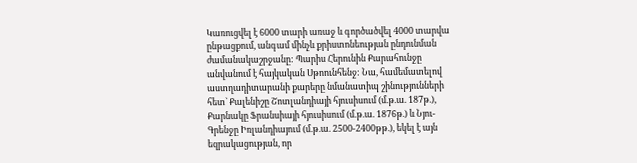Կառուցվել է 6000 տարի առաջ և գործածվել 4000 տարվա ընթացքում, անգամ մինչև քրիստոնեության ընդունման ժամանակաշրջանը: Պարիս Հերունին Քարահունջը անվանում է հայկական Սթոունհենջ: Նա, համեմատելով աստղադիտարանի քարերը նմանատիպ շինությունների հետ` Քալենիշը Շոտլանդիայի հյուսիսում (մ.թ.ա. 187թ.), Քարնակը Ֆրանսիայի հյուսիսում (մ.թ.ա. 1876թ.) և Նյու-Գրենջը Իռլանդիայում (մ.թ.ա. 2500-2400թթ.), եկել է այն եզրակացության, որ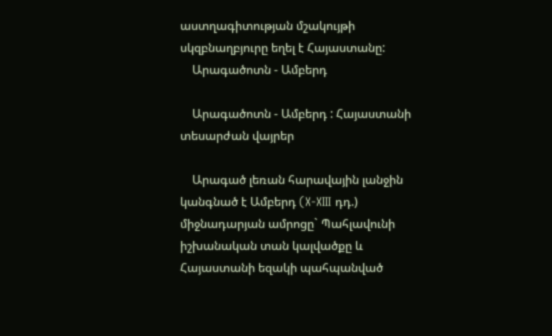աստղագիտության մշակույթի սկզբնաղբյուրը եղել է Հայաստանը:
    Արագածոտն - Ամբերդ

    Արագածոտն - Ամբերդ : Հայաստանի տեսարժան վայրեր

    Արագած լեռան հարավային լանջին կանգնած է Ամբերդ (X-XIII դդ.) միջնադարյան ամրոցը` Պահլավունի իշխանական տան կալվածքը և Հայաստանի եզակի պահպանված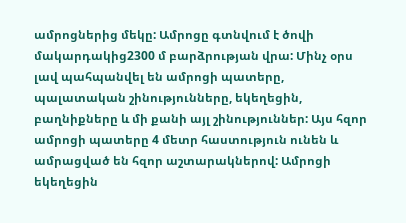ամրոցներից մեկը: Ամրոցը գտնվում է ծովի մակարդակից2300 մ բարձրության վրա: Մինչ օրս լավ պահպանվել են ամրոցի պատերը, պալատական շինությունները, եկեղեցին, բաղնիքները և մի քանի այլ շինություններ: Այս հզոր ամրոցի պատերը 4 մետր հաստություն ունեն և ամրացված են հզոր աշտարակներով: Ամրոցի եկեղեցին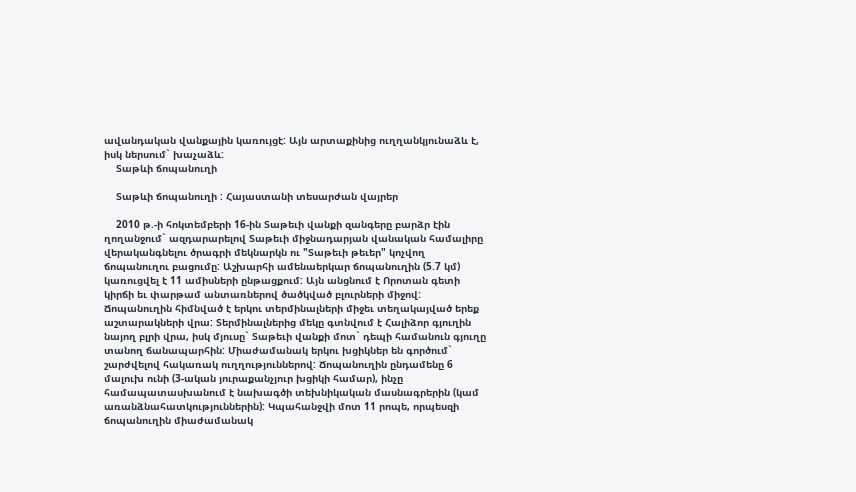ավանդական վանքային կառույցէ: Այն արտաքինից ուղղանկյունաձև է, իսկ ներսում` խաչաձև:
    Տաթևի ճոպանուղի

    Տաթևի ճոպանուղի : Հայաստանի տեսարժան վայրեր

    2010 թ.-ի հոկտեմբերի 16-ին Տաթեւի վանքի զանգերը բարձր էին ղողանջում` ազդարարելով Տաթեւի միջնադարյան վանական համալիրը վերականգնելու ծրագրի մեկնարկն ու "Տաթեւի թեւեր" կոչվող ճոպանուղու բացումը: Աշխարհի ամենաերկար ճոպանուղին (5.7 կմ) կառուցվել է 11 ամիսների ընթացքում: Այն անցնում է Որոտան գետի կիրճի եւ փարթամ անտառներով ծածկված բլուրների միջով: Ճոպանուղին հիմնված է երկու տերմինալների միջեւ տեղակայված երեք աշտարակների վրա: Տերմինալներից մեկը գտնվում է Հալիձոր գյուղին նայող բլրի վրա, իսկ մյուսը` Տաթեւի վանքի մոտ` դեպի համանուն գյուղը տանող ճանապարհին: Միաժամանակ երկու խցիկներ են գործում` շարժվելով հակառակ ուղղություններով: Ճոպանուղին ընդամենը 6 մալուխ ունի (3-ական յուրաքանչյուր խցիկի համար), ինչը համապատասխանում է նախագծի տեխնիկական մասնագրերին (կամ առանձնահատկություններին): Կպահանջվի մոտ 11 րոպե, որպեսզի ճոպանուղին միաժամանակ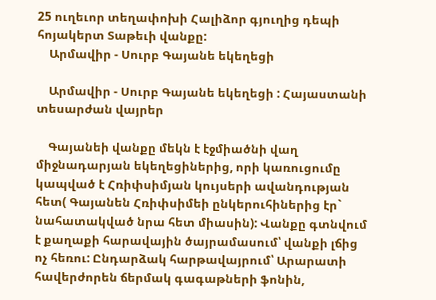25 ուղեւոր տեղափոխի Հալիձոր գյուղից դեպի հոյակերտ Տաթեւի վանքը:
    Արմավիր - Սուրբ Գայանե եկեղեցի

    Արմավիր - Սուրբ Գայանե եկեղեցի : Հայաստանի տեսարժան վայրեր

    Գայանեի վանքը մեկն է էջմիածնի վաղ միջնադարյան եկեղեցիներից, որի կառուցումը կապված է Հռիփսիմյան կույսերի ավանդության հետ( Գայանեն Հռիփսիմեի ընկերուհիներից էր` նահատակված նրա հետ միասին): Վանքը գտնվում է քաղաքի հարավային ծայրամասում՝ վանքի լճից ոչ հեռու: Ընդարձակ հարթավայրում՝ Արարատի հավերժորեն ճերմակ գագաթների ֆոնին,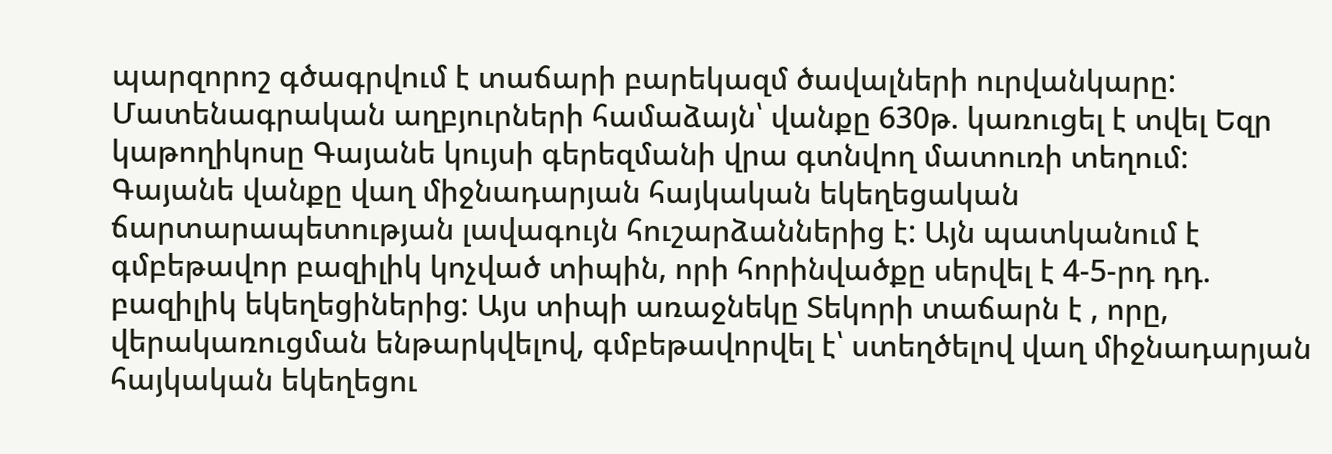պարզորոշ գծագրվում է տաճարի բարեկազմ ծավալների ուրվանկարը: Մատենագրական աղբյուրների համաձայն՝ վանքը 630թ. կառուցել է տվել Եզր կաթողիկոսը Գայանե կույսի գերեզմանի վրա գտնվող մատուռի տեղում: Գայանե վանքը վաղ միջնադարյան հայկական եկեղեցական ճարտարապետության լավագույն հուշարձաններից է: Այն պատկանում է գմբեթավոր բազիլիկ կոչված տիպին, որի հորինվածքը սերվել է 4-5-րդ դդ. բազիլիկ եկեղեցիներից: Այս տիպի առաջնեկը Տեկորի տաճարն է , որը, վերակառուցման ենթարկվելով, գմբեթավորվել է՝ ստեղծելով վաղ միջնադարյան հայկական եկեղեցու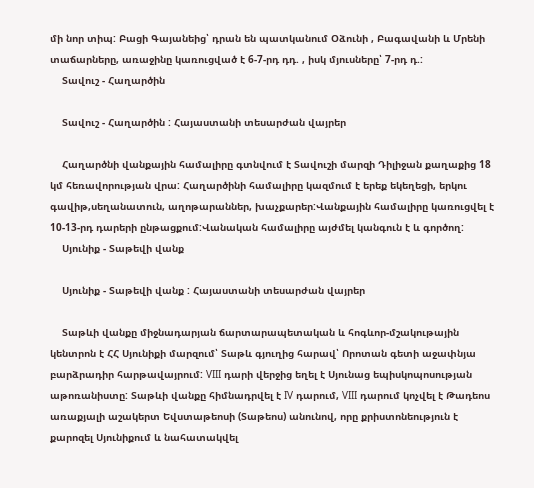մի նոր տիպ: Բացի Գայանեից՝ դրան են պատկանում Օձունի , Բագավանի և Մրենի տաճարները, առաջինը կառուցված է 6-7-րդ դդ. , իսկ մյուսները՝ 7-րդ դ.:
    Տավուշ - Հաղարծին

    Տավուշ - Հաղարծին : Հայաստանի տեսարժան վայրեր

    Հաղարծնի վանքային համալիրը գտնվում է Տավուշի մարզի Դիլիջան քաղաքից 18 կմ հեռավորության վրա: Հաղարծինի համալիրը կազմում է երեք եկեղեցի, երկու գավիթ,սեղանատուն, աղոթարաններ, խաչքարեր:Վանքային համալիրը կառուցվել է 10-13-րդ դարերի ընթացքում:Վանական համալիրը այժմել կանգուն է և գործող:
    Սյունիք - Տաթեվի վանք

    Սյունիք - Տաթեվի վանք : Հայաստանի տեսարժան վայրեր

    Տաթևի վանքը միջնադարյան ճարտարապետական և հոգևոր-մշակութային կենտրոն է ՀՀ Սյունիքի մարզում՝ Տաթև գյուղից հարավ՝ Որոտան գետի աջափնյա բարձրադիր հարթավայրում: VIII դարի վերջից եղել է Սյունաց եպիսկոպոսության աթոռանիստը: Տաթևի վանքը հիմնադրվել է IV դարում, VIII դարում կոչվել է Թադեոս առաքյալի աշակերտ Եվստաթեոսի (Տաթեոս) անունով, որը քրիստոնեություն է քարոզել Սյունիքում և նահատակվել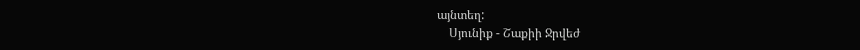այնտեղ:
    Սյունիք - Շաքիի Ջրվեժ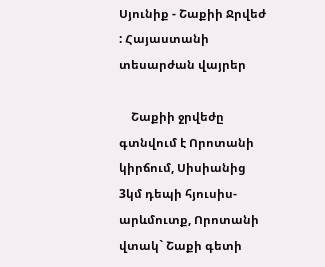Սյունիք - Շաքիի Ջրվեժ : Հայաստանի տեսարժան վայրեր

    Շաքիի ջրվեժը գտնվում է Որոտանի կիրճում, Սիսիանից 3կմ դեպի հյուսիս-արևմուտք, Որոտանի վտակ` Շաքի գետի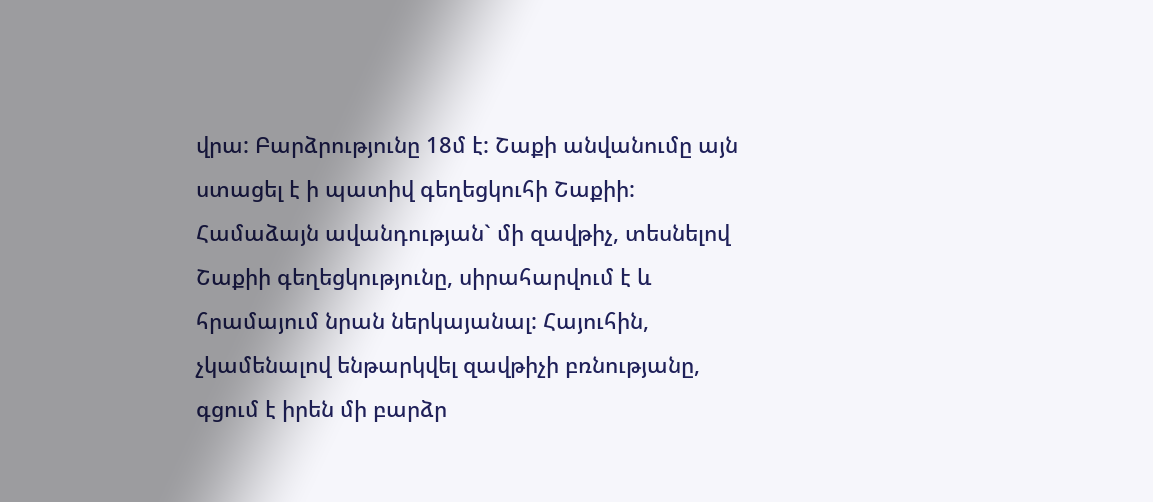վրա: Բարձրությունը 18մ է: Շաքի անվանումը այն ստացել է ի պատիվ գեղեցկուհի Շաքիի: Համաձայն ավանդության` մի զավթիչ, տեսնելով Շաքիի գեղեցկությունը, սիրահարվում է և հրամայում նրան ներկայանալ: Հայուհին, չկամենալով ենթարկվել զավթիչի բռնությանը, գցում է իրեն մի բարձր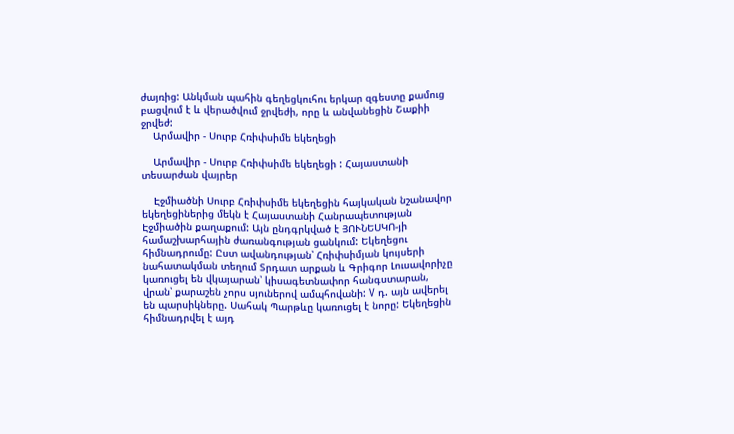ժայռից: Անկման պահին գեղեցկուհու երկար զգեստը քամուց բացվում է և վերածվում ջրվեժի, որը և անվանեցին Շաքիի ջրվեժ:
    Արմավիր - Սուրբ Հռիփսիմե եկեղեցի

    Արմավիր - Սուրբ Հռիփսիմե եկեղեցի : Հայաստանի տեսարժան վայրեր

    Էջմիածնի Սուրբ Հռիփսիմե եկեղեցին հայկական նշանավոր եկեղեցիներից մեկն է Հայաստանի Հանրապետության Էջմիածին քաղաքում: Այն ընդգրկված է ՅՈՒՆԵՍԿՈ-յի համաշխարհային ժառանգության ցանկում: Եկեղեցու հիմնադրումը: Ըստ ավանդության՝ Հռիփսիմյան կույսերի նահատակման տեղում Տրդատ արքան և Գրիգոր Լուսավորիչը կառուցել են վկայարան՝ կիսագետնափոր հանգստարան, վրան՝ քարաշեն չորս սյուներով ամպհովանի: V դ. այն ավերել են պարսիկները. Սահակ Պարթևը կառուցել է նորը: Եկեղեցին հիմնադրվել է այդ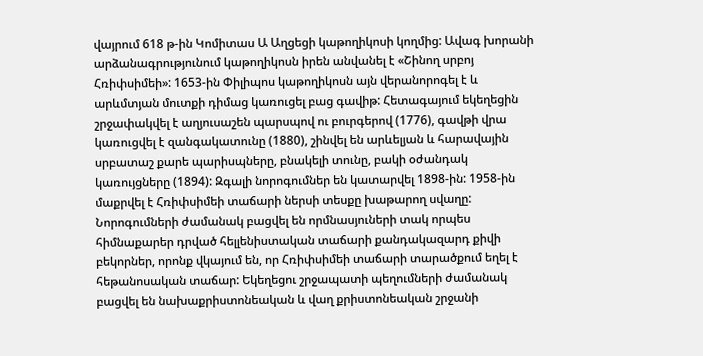վայրում 618 թ-ին Կոմիտաս Ա Աղցեցի կաթողիկոսի կողմից: Ավագ խորանի արձանագրությունում կաթողիկոսն իրեն անվանել է «Շինող սրբոյ Հռիփսիմեի»: 1653-ին Փիլիպոս կաթողիկոսն այն վերանորոգել է և արևմտյան մուտքի դիմաց կառուցել բաց գավիթ: Հետագայում եկեղեցին շրջափակվել է աղյուսաշեն պարսպով ու բուրգերով (1776), գավթի վրա կառուցվել է զանգակատունը (1880), շինվել են արևելյան և հարավային սրբատաշ քարե պարիսպները, բնակելի տունը, բակի օժանդակ կառույցները (1894): Զգալի նորոգումներ են կատարվել 1898-ին: 1958-ին մաքրվել է Հռիփսիմեի տաճարի ներսի տեսքը խաթարող սվաղը: Նորոգումների ժամանակ բացվել են որմնասյուների տակ որպես հիմնաքարեր դրված հելլենիստական տաճարի քանդակազարդ քիվի բեկորներ, որոնք վկայում են, որ Հռիփսիմեի տաճարի տարածքում եղել է հեթանոսական տաճար: Եկեղեցու շրջապատի պեղումների ժամանակ բացվել են նախաքրիստոնեական և վաղ քրիստոնեական շրջանի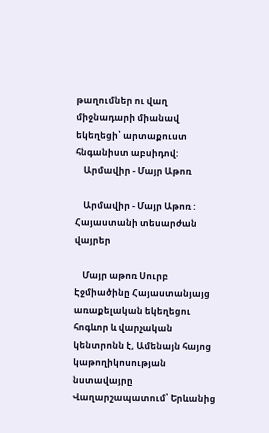թաղումներ ու վաղ միջնադարի միանավ եկեղեցի՝ արտաքուստ հնգանիստ աբսիդով:
    Արմավիր - Մայր Աթոռ

    Արմավիր - Մայր Աթոռ : Հայաստանի տեսարժան վայրեր

    Մայր աթոռ Սուրբ Էջմիածինը Հայաստանյայց առաքելական եկեղեցու հոգևոր և վարչական կենտրոնն է, Ամենայն հայոց կաթողիկոսության նստավայրը Վաղարշապատում՝ Երևանից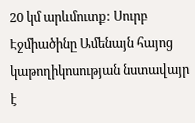20 կմ արևմուտք: Սուրբ Էջմիածինը Ամենայն հայոց կաթողիկոսության նստավայր է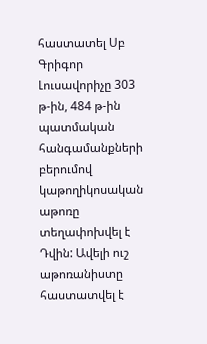հաստատել Սբ Գրիգոր Լուսավորիչը 303 թ-ին, 484 թ-ին պատմական հանգամանքների բերումով կաթողիկոսական աթոռը տեղափոխվել է Դվին: Ավելի ուշ աթոռանիստը հաստատվել է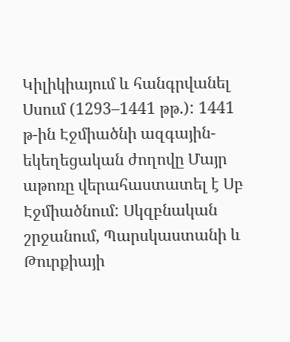Կիլիկիայում և հանգրվանել Սսում (1293–1441 թթ.): 1441 թ-ին Էջմիածնի ազգային-եկեղեցական ժողովը Մայր աթոռը վերահաստատել է Սբ Էջմիածնում: Սկզբնական շրջանում, Պարսկաստանի և Թուրքիայի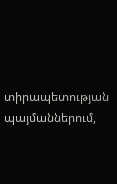տիրապետության պայմաններում,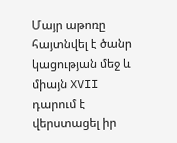Մայր աթոռը հայտնվել է ծանր կացության մեջ և միայն XVII դարում է վերստացել իր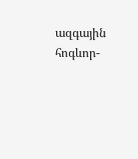ազգային հոգևոր-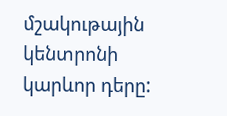մշակութային կենտրոնի կարևոր դերը: